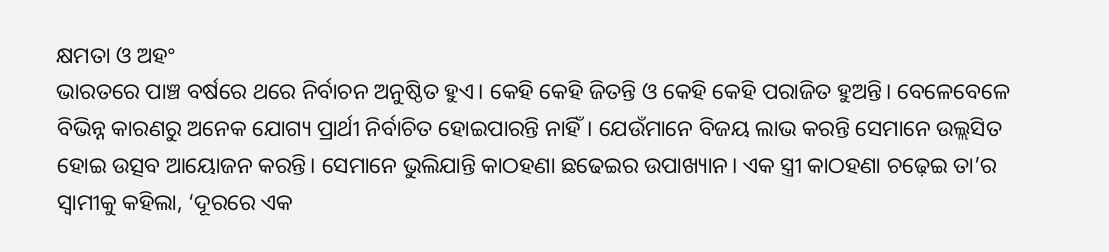କ୍ଷମତା ଓ ଅହଂ
ଭାରତରେ ପାଞ୍ଚ ବର୍ଷରେ ଥରେ ନିର୍ବାଚନ ଅନୁଷ୍ଠିତ ହୁଏ। କେହି କେହି ଜିତନ୍ତି ଓ କେହି କେହି ପରାଜିତ ହୁଅନ୍ତି। ବେଳେବେଳେ ବିଭିନ୍ନ କାରଣରୁ ଅନେକ ଯୋଗ୍ୟ ପ୍ରାର୍ଥୀ ନିର୍ବାଚିତ ହୋଇପାରନ୍ତି ନାହିଁ। ଯେଉଁମାନେ ବିଜୟ ଲାଭ କରନ୍ତି ସେମାନେ ଉଲ୍ଲସିତ ହୋଇ ଉତ୍ସବ ଆୟୋଜନ କରନ୍ତି। ସେମାନେ ଭୁଲିଯାନ୍ତି କାଠହଣା ଛଢେଇର ଉପାଖ୍ୟାନ। ଏକ ସ୍ତ୍ରୀ କାଠହଣା ଚଢ଼େଇ ତା’ର ସ୍ବାମୀକୁ କହିଲା, ‘ଦୂରରେ ଏକ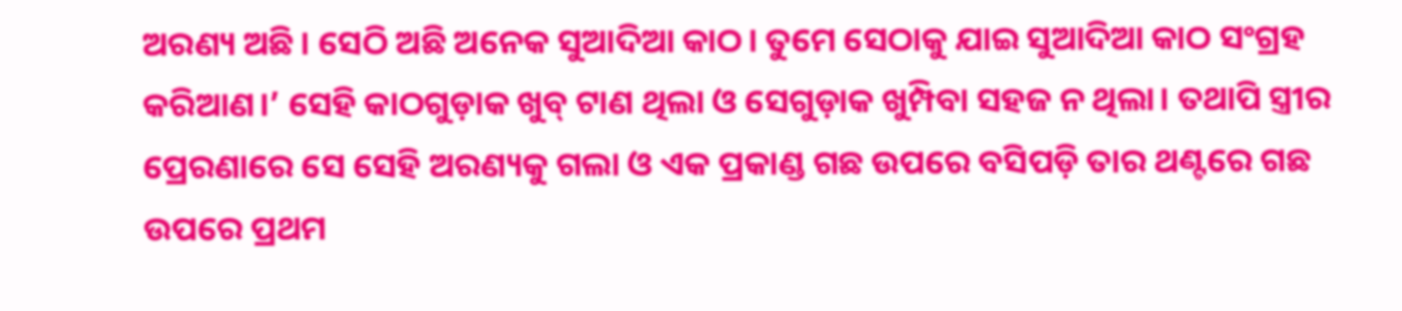ଅରଣ୍ୟ ଅଛି। ସେଠି ଅଛି ଅନେକ ସୁଆଦିଆ କାଠ। ତୁମେ ସେଠାକୁ ଯାଇ ସୁଆଦିଆ କାଠ ସଂଗ୍ରହ କରିଆଣ।’ ସେହି କାଠଗୁଡ଼ାକ ଖୁବ୍ ଟାଣ ଥିଲା ଓ ସେଗୁଡ଼ାକ ଖୁମ୍ପିବା ସହଜ ନ ଥିଲା। ତଥାପି ସ୍ତ୍ରୀର ପ୍ରେରଣାରେ ସେ ସେହି ଅରଣ୍ୟକୁ ଗଲା ଓ ଏକ ପ୍ରକାଣ୍ଡ ଗଛ ଉପରେ ବସିପଡ଼ି ତାର ଥଣ୍ଟରେ ଗଛ ଉପରେ ପ୍ରଥମ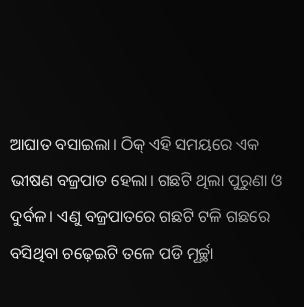ଆଘାତ ବସାଇଲା। ଠିକ୍ ଏହି ସମୟରେ ଏକ ଭୀଷଣ ବଜ୍ରପାତ ହେଲା। ଗଛଟି ଥିଲା ପୁରୁଣା ଓ ଦୁର୍ବଳ। ଏଣୁ ବଜ୍ରପାତରେ ଗଛଟି ଟଳି ଗଛରେ ବସିଥିବା ଚଢ଼େଇଟି ତଳେ ପଡି ମୂର୍ଚ୍ଛା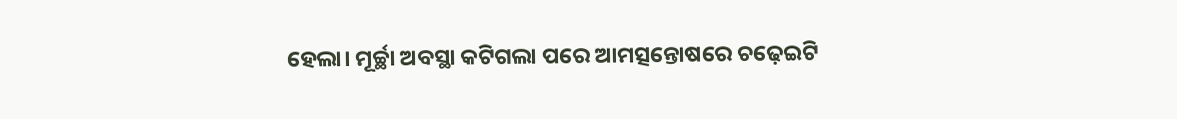ହେଲା। ମୂର୍ଚ୍ଛା ଅବସ୍ଥା କଟିଗଲା ପରେ ଆମତ୍ସନ୍ତୋଷରେ ଚଢ଼େଇଟି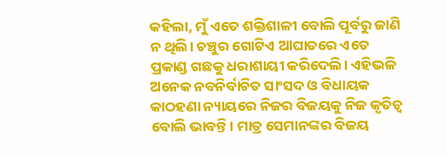କହିଲା, ମୁଁ ଏତେ ଶକ୍ତିଶାଳୀ ବୋଲି ପୂର୍ବରୁ ଜାଣି ନ ଥିଲି। ଚଞ୍ଚୁର ଗୋଟିଏ ଆଘାତରେ ଏତେ ପ୍ରକାଣ୍ଡ ଗଛକୁ ଧରାଶାୟୀ କରିଦେଲି। ଏହିଭଳି ଅନେକ ନବନିର୍ବାଚିତ ସାଂସଦ ଓ ବିଧାୟକ କାଠହଣା ନ୍ୟାୟରେ ନିଜର ବିଜୟକୁ ନିଜ କୃତିତ୍ୱ ବୋଲି ଭାବନ୍ତି। ମାତ୍ର ସେମାନଙ୍କର ବିଜୟ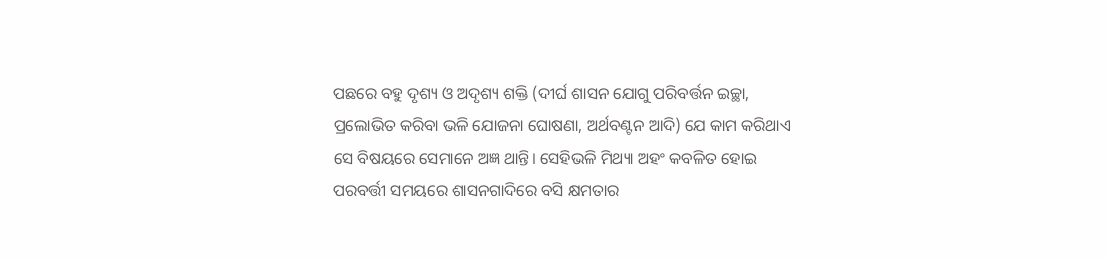ପଛରେ ବହୁ ଦୃଶ୍ୟ ଓ ଅଦୃଶ୍ୟ ଶକ୍ତି (ଦୀର୍ଘ ଶାସନ ଯୋଗୁ ପରିବର୍ତ୍ତନ ଇଚ୍ଛା, ପ୍ରଲୋଭିତ କରିବା ଭଳି ଯୋଜନା ଘୋଷଣା, ଅର୍ଥବଣ୍ଟନ ଆଦି) ଯେ କାମ କରିଥାଏ ସେ ବିଷୟରେ ସେମାନେ ଅଜ୍ଞ ଥାନ୍ତି। ସେହିଭଳି ମିଥ୍ୟା ଅହଂ କବଳିତ ହୋଇ ପରବର୍ତ୍ତୀ ସମୟରେ ଶାସନଗାଦିରେ ବସି କ୍ଷମତାର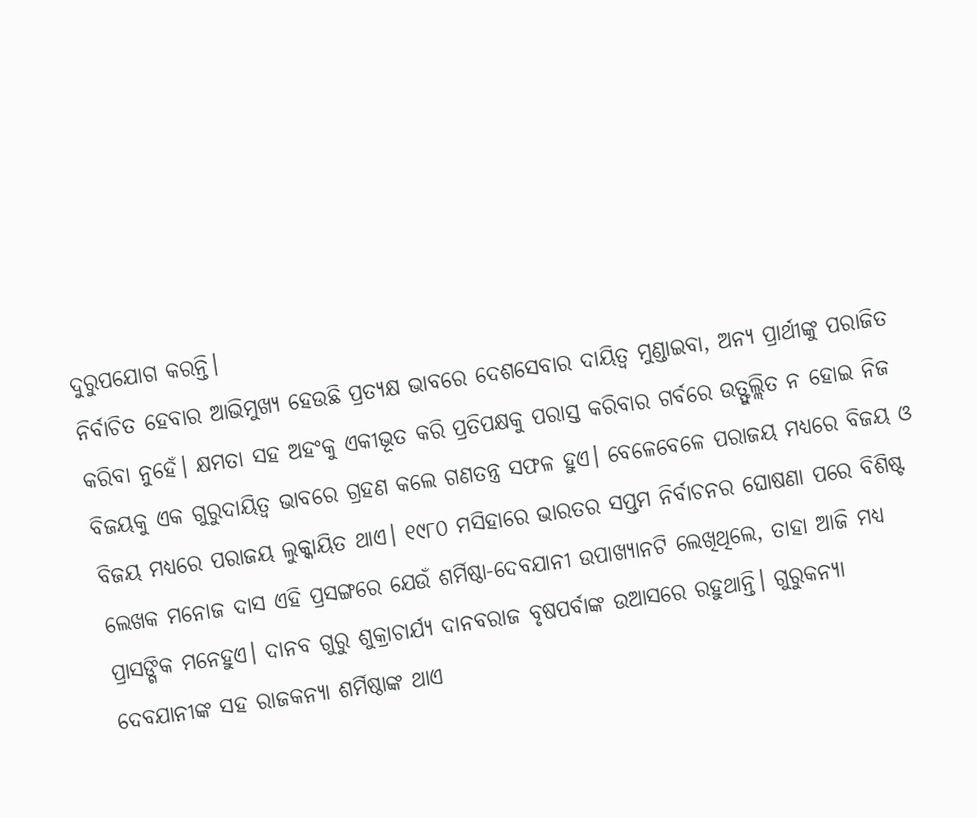ଦୁରୁପଯୋଗ କରନ୍ତି।
ନିର୍ବାଚିତ ହେବାର ଆଭିମୁଖ୍ୟ ହେଉଛି ପ୍ରତ୍ୟକ୍ଷ ଭାବରେ ଦେଶସେବାର ଦାୟିତ୍ୱ ମୁଣ୍ଡାଇବା, ଅନ୍ୟ ପ୍ରାର୍ଥୀଙ୍କୁ ପରାଜିତ କରିବା ନୁହେଁ। କ୍ଷମତା ସହ ଅହଂକୁ ଏକୀଭୂତ କରି ପ୍ରତିପକ୍ଷକୁ ପରାସ୍ତ କରିବାର ଗର୍ବରେ ଉତ୍ଫୁଲ୍ଲିତ ନ ହୋଇ ନିଜ ବିଜୟକୁ ଏକ ଗୁରୁଦାୟିତ୍ୱ ଭାବରେ ଗ୍ରହଣ କଲେ ଗଣତନ୍ତ୍ର ସଫଳ ହୁଏ। ବେଳେବେଳେ ପରାଜୟ ମଧ୍ୟରେ ବିଜୟ ଓ ବିଜୟ ମଧ୍ୟରେ ପରାଜୟ ଲୁକ୍କାୟିତ ଥାଏ। ୧୯୮୦ ମସିହାରେ ଭାରତର ସପ୍ତମ ନିର୍ବାଚନର ଘୋଷଣା ପରେ ବିଶିଷ୍ଟ ଲେଖକ ମନୋଜ ଦାସ ଏହି ପ୍ରସଙ୍ଗରେ ଯେଉଁ ଶର୍ମିଷ୍ଠା-ଦେବଯାନୀ ଉପାଖ୍ୟାନଟି ଲେଖିଥିଲେ, ତାହା ଆଜି ମଧ୍ୟ ପ୍ରାସଙ୍ଗିକ ମନେହୁଏ। ଦାନବ ଗୁରୁ ଶୁକ୍ରାଚାର୍ଯ୍ୟ ଦାନବରାଜ ବୃଷପର୍ବାଙ୍କ ଉଆସରେ ରହୁଥାନ୍ତି। ଗୁରୁକନ୍ୟା ଦେବଯାନୀଙ୍କ ସହ ରାଜକନ୍ୟା ଶର୍ମିଷ୍ଠାଙ୍କ ଥାଏ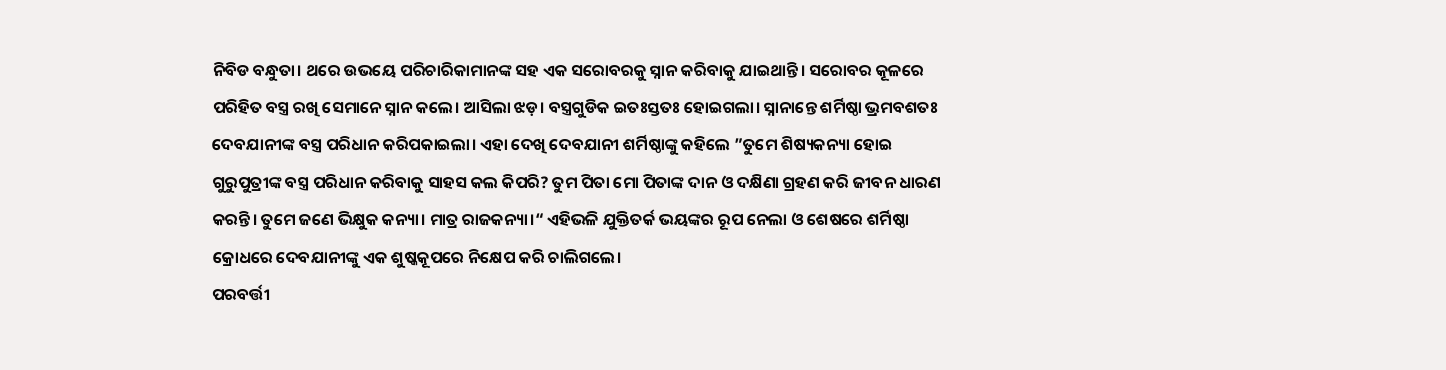ନିବିଡ ବନ୍ଧୁତା। ଥରେ ଉଭୟେ ପରିଚାରିକାମାନଙ୍କ ସହ ଏକ ସରୋବରକୁ ସ୍ନାନ କରିବାକୁ ଯାଇଥାନ୍ତି। ସରୋବର କୂଳରେ ପରିହିତ ବସ୍ତ୍ର ରଖି ସେମାନେ ସ୍ନାନ କଲେ। ଆସିଲା ଝଡ଼। ବସ୍ତ୍ରଗୁଡିକ ଇତଃସ୍ତତଃ ହୋଇଗଲା। ସ୍ନାନାନ୍ତେ ଶର୍ମିଷ୍ଠା ଭ୍ରମବଶତଃ ଦେବଯାନୀଙ୍କ ବସ୍ତ୍ର ପରିଧାନ କରିପକାଇଲା। ଏହା ଦେଖି ଦେବଯାନୀ ଶର୍ମିଷ୍ଠାଙ୍କୁ କହିଲେ ”ତୁମେ ଶିଷ୍ୟକନ୍ୟା ହୋଇ ଗୁରୁପୁତ୍ରୀଙ୍କ ବସ୍ତ୍ର ପରିଧାନ କରିବାକୁ ସାହସ କଲ କିପରି? ତୁମ ପିତା ମୋ ପିତାଙ୍କ ଦାନ ଓ ଦକ୍ଷିଣା ଗ୍ରହଣ କରି ଜୀବନ ଧାରଣ କରନ୍ତି। ତୁମେ ଜଣେ ଭିକ୍ଷୁକ କନ୍ୟା। ମାତ୍ର ରାଜକନ୍ୟା।“ ଏହିଭଳି ଯୁକ୍ତିତର୍କ ଭୟଙ୍କର ରୂପ ନେଲା ଓ ଶେଷରେ ଶର୍ମିଷ୍ଠା କ୍ରୋଧରେ ଦେବଯାନୀଙ୍କୁ ଏକ ଶୁଷ୍କକୂପରେ ନିକ୍ଷେପ କରି ଚାଲିଗଲେ।
ପରବର୍ତ୍ତୀ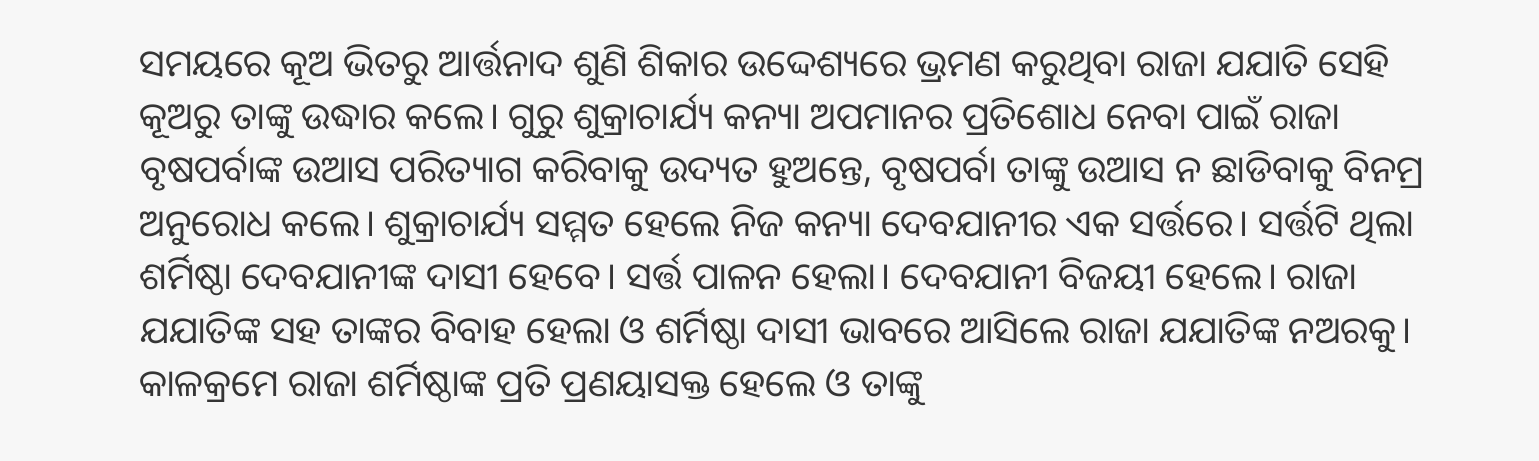ସମୟରେ କୂଅ ଭିତରୁ ଆର୍ତ୍ତନାଦ ଶୁଣି ଶିକାର ଉଦ୍ଦେଶ୍ୟରେ ଭ୍ରମଣ କରୁଥିବା ରାଜା ଯଯାତି ସେହି କୂଅରୁ ତାଙ୍କୁ ଉଦ୍ଧାର କଲେ। ଗୁରୁ ଶୁକ୍ରାଚାର୍ଯ୍ୟ କନ୍ୟା ଅପମାନର ପ୍ରତିଶୋଧ ନେବା ପାଇଁ ରାଜା ବୃଷପର୍ବାଙ୍କ ଉଆସ ପରିତ୍ୟାଗ କରିବାକୁ ଉଦ୍ୟତ ହୁଅନ୍ତେ, ବୃଷପର୍ବା ତାଙ୍କୁ ଉଆସ ନ ଛାଡିବାକୁ ବିନମ୍ର ଅନୁରୋଧ କଲେ। ଶୁକ୍ରାଚାର୍ଯ୍ୟ ସମ୍ମତ ହେଲେ ନିଜ କନ୍ୟା ଦେବଯାନୀର ଏକ ସର୍ତ୍ତରେ। ସର୍ତ୍ତଟି ଥିଲା ଶର୍ମିଷ୍ଠା ଦେବଯାନୀଙ୍କ ଦାସୀ ହେବେ। ସର୍ତ୍ତ ପାଳନ ହେଲା। ଦେବଯାନୀ ବିଜୟୀ ହେଲେ। ରାଜା ଯଯାତିଙ୍କ ସହ ତାଙ୍କର ବିବାହ ହେଲା ଓ ଶର୍ମିଷ୍ଠା ଦାସୀ ଭାବରେ ଆସିଲେ ରାଜା ଯଯାତିଙ୍କ ନଅରକୁ। କାଳକ୍ରମେ ରାଜା ଶର୍ମିଷ୍ଠାଙ୍କ ପ୍ରତି ପ୍ରଣୟାସକ୍ତ ହେଲେ ଓ ତାଙ୍କୁ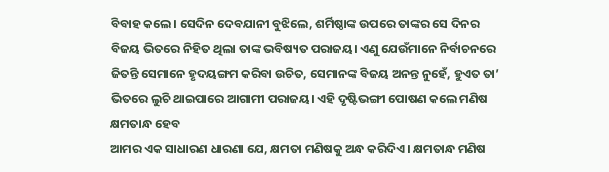ବିବାହ କଲେ। ସେଦିନ ଦେବଯାନୀ ବୁଝିଲେ, ଶର୍ମିଷ୍ଠାଙ୍କ ଉପରେ ତାଙ୍କର ସେ ଦିନର ବିଜୟ ଭିତରେ ନିହିତ ଥିଲା ତାଙ୍କ ଭବିଷ୍ୟତ ପରାଜୟ। ଏଣୁ ଯେଉଁମାନେ ନିର୍ବାଚନରେ ଜିତନ୍ତି ସେମାନେ ହୃଦୟଙ୍ଗମ କରିବା ଉଚିତ, ସେମାନଙ୍କ ବିଜୟ ଅନନ୍ତ ନୁହେଁ, ହୁଏତ ତା’ ଭିତରେ ଲୁଚି ଥାଇପାରେ ଆଗାମୀ ପରାଜୟ। ଏହି ଦୃଷ୍ଟିଭଙ୍ଗୀ ପୋଷଣ କଲେ ମଣିଷ କ୍ଷମତାନ୍ଧ ହେବ
ଆମର ଏକ ସାଧାରଣ ଧାରଣା ଯେ, କ୍ଷମତା ମଣିଷକୁ ଅନ୍ଧ କରିଦିଏ। କ୍ଷମତାନ୍ଧ ମଣିଷ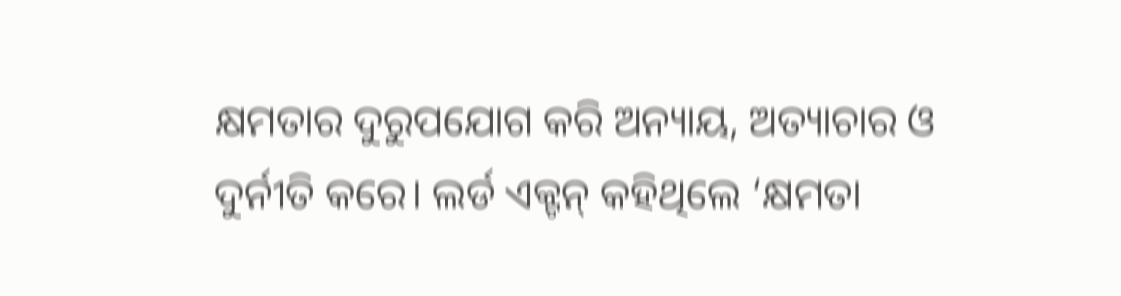କ୍ଷମତାର ଦୁରୁପଯୋଗ କରି ଅନ୍ୟାୟ, ଅତ୍ୟାଚାର ଓ ଦୁର୍ନୀତି କରେ। ଲର୍ଡ ଏକ୍ଟନ୍ କହିଥିଲେ ‘କ୍ଷମତା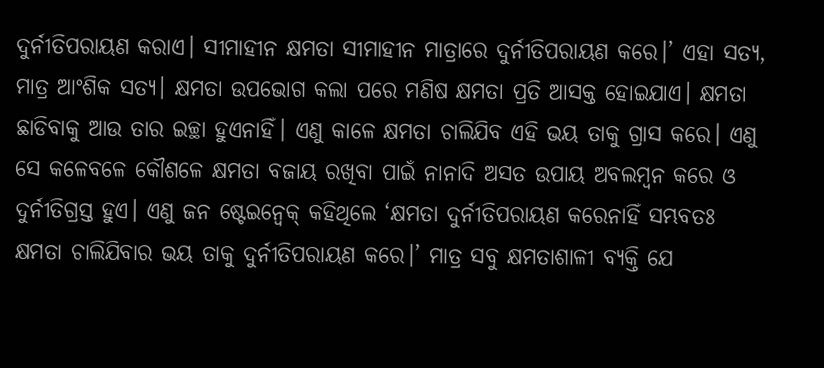ଦୁର୍ନୀତିପରାୟଣ କରାଏ। ସୀମାହୀନ କ୍ଷମତା ସୀମାହୀନ ମାତ୍ରାରେ ଦୁର୍ନୀତିପରାୟଣ କରେ।’ ଏହା ସତ୍ୟ, ମାତ୍ର ଆଂଶିକ ସତ୍ୟ। କ୍ଷମତା ଉପଭୋଗ କଲା ପରେ ମଣିଷ କ୍ଷମତା ପ୍ରତି ଆସକ୍ତ ହୋଇଯାଏ। କ୍ଷମତା ଛାଡିବାକୁ ଆଉ ତାର ଇଚ୍ଛା ହୁଏନାହିଁ। ଏଣୁ କାଳେ କ୍ଷମତା ଚାଲିଯିବ ଏହି ଭୟ ତାକୁ ଗ୍ରାସ କରେ। ଏଣୁ ସେ କଳେବଳେ କୌଶଳେ କ୍ଷମତା ବଜାୟ ରଖିବା ପାଇଁ ନାନାଦି ଅସତ ଉପାୟ ଅବଲମ୍ବନ କରେ ଓ ଦୁର୍ନୀତିଗ୍ରସ୍ତ ହୁଏ। ଏଣୁ ଜନ ଷ୍ଟେଇନ୍ବେକ୍ କହିଥିଲେ ‘କ୍ଷମତା ଦୁର୍ନୀତିପରାୟଣ କରେନାହିଁ ସମ୍ଭବତଃ କ୍ଷମତା ଚାଲିଯିବାର ଭୟ ତାକୁ ଦୁର୍ନୀତିପରାୟଣ କରେ।’ ମାତ୍ର ସବୁ କ୍ଷମତାଶାଳୀ ବ୍ୟକ୍ତି ଯେ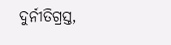ଦୁର୍ନୀତିଗ୍ରସ୍ତ,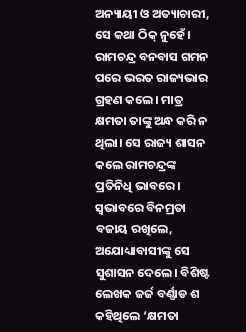ଅନ୍ୟାୟୀ ଓ ଅତ୍ୟାଚାରୀ, ସେ କଥା ଠିକ୍ ନୁହେଁ। ରାମଚନ୍ଦ୍ର ବନବାସ ଗମନ ପରେ ଭରତ ରାଜ୍ୟଭାର ଗ୍ରହଣ କଲେ। ମାତ୍ର କ୍ଷମତା ତାଙ୍କୁ ଅନ୍ଧ କରି ନ ଥିଲା। ସେ ରାଜ୍ୟ ଶାସନ କଲେ ରାମଚନ୍ଦ୍ରଙ୍କ ପ୍ରତିନିଧି ଭାବରେ। ସ୍ବଭାବରେ ବିନମ୍ରତା ବଜାୟ ରଖିଲେ, ଅଯୋଧ୍ୟାବାସୀଙ୍କୁ ସେ ସୁଶାସନ ଦେଲେ। ବିଶିଷ୍ଟ ଲେଖକ ଜର୍ଜ ବର୍ଣ୍ଣାଡ ଶ କହିଥିଲେ ‘କ୍ଷମତା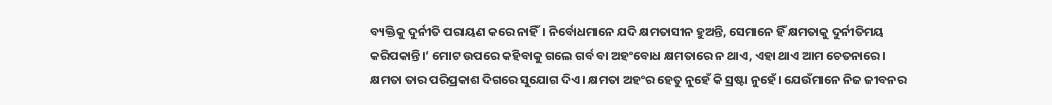ବ୍ୟକ୍ତିକୁ ଦୁର୍ନୀତି ପରାୟଣ କରେ ନାହିଁ। ନିର୍ବୋଧମାନେ ଯଦି କ୍ଷମତାସୀନ ହୁଅନ୍ତି, ସେମାନେ ହିଁ କ୍ଷମତାକୁ ଦୁର୍ନୀତିମୟ କରିପକାନ୍ତି।’ ମୋଟ ଉପରେ କହିବାକୁ ଗଲେ ଗର୍ବ ବା ଅହଂବୋଧ କ୍ଷମତାରେ ନ ଥାଏ, ଏହା ଥାଏ ଆମ ଚେତନାରେ। କ୍ଷମତା ତାର ପରିପ୍ରକାଶ ଦିଗରେ ସୁଯୋଗ ଦିଏ। କ୍ଷମତା ଅହଂର ହେତୁ ନୁହେଁ କି ସ୍ରଷ୍ଟା ନୁହେଁ। ଯେଉଁମାନେ ନିଜ ଜୀବନର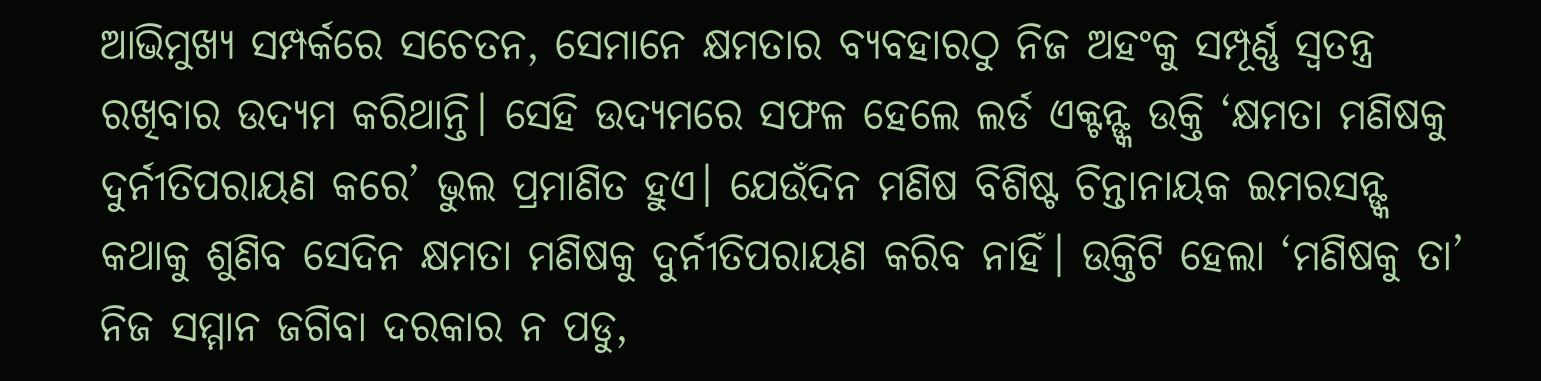ଆଭିମୁଖ୍ୟ ସମ୍ପର୍କରେ ସଚେତନ, ସେମାନେ କ୍ଷମତାର ବ୍ୟବହାରଠୁ ନିଜ ଅହଂକୁ ସମ୍ପୂର୍ଣ୍ଣ ସ୍ବତନ୍ତ୍ର ରଖିବାର ଉଦ୍ୟମ କରିଥାନ୍ତି। ସେହି ଉଦ୍ୟମରେ ସଫଳ ହେଲେ ଲର୍ଡ ଏକ୍ଟନ୍ଙ୍କ ଉକ୍ତି ‘କ୍ଷମତା ମଣିଷକୁ ଦୁର୍ନୀତିପରାୟଣ କରେ’ ଭୁଲ ପ୍ରମାଣିତ ହୁଏ। ଯେଉଁଦିନ ମଣିଷ ବିଶିଷ୍ଟ ଚିନ୍ତାନାୟକ ଇମରସନ୍ଙ୍କ କଥାକୁ ଶୁଣିବ ସେଦିନ କ୍ଷମତା ମଣିଷକୁ ଦୁର୍ନୀତିପରାୟଣ କରିବ ନାହିଁ। ଉକ୍ତିଟି ହେଲା ‘ମଣିଷକୁ ତା’ ନିଜ ସମ୍ମାନ ଜଗିବା ଦରକାର ନ ପଡୁ,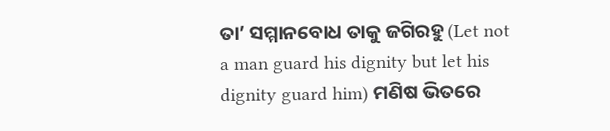ତା’ ସମ୍ମାନବୋଧ ତାକୁ ଜଗିରହୁ (Let not a man guard his dignity but let his dignity guard him) ମଣିଷ ଭିତରେ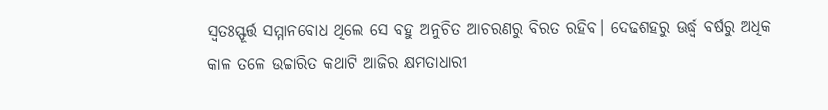ସ୍ବତଃସ୍ଫୂର୍ତ୍ତ ସମ୍ମାନବୋଧ ଥିଲେ ସେ ବହୁ ଅନୁଚିତ ଆଚରଣରୁ ବିରତ ରହିବ। ଦେଢଶହରୁ ଊର୍ଦ୍ଧ୍ୱ ବର୍ଷରୁ ଅଧିକ କାଳ ତଳେ ଉଚ୍ଚାରିତ କଥାଟି ଆଜିର କ୍ଷମତାଧାରୀ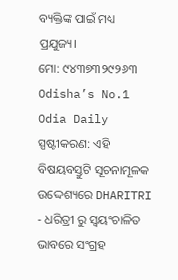ବ୍ୟକ୍ତିଙ୍କ ପାଇଁ ମଧ୍ୟ ପ୍ରଯୁଜ୍ୟ।
ମୋ: ୯୪୩୭୩୨୯୨୬୩
Odisha’s No.1 Odia Daily
ସ୍ପଷ୍ଟୀକରଣ: ଏହି ବିଷୟବସ୍ତୁଟି ସୂଚନାମୂଳକ ଉଦ୍ଦେଶ୍ୟରେ DHARITRI - ଧରିତ୍ରୀ ରୁ ସ୍ୱୟଂଚାଳିତ ଭାବରେ ସଂଗ୍ରହ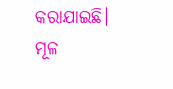କରାଯାଇଛି। ମୂଳ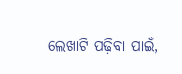ଲେଖାଟି ପଢ଼ିବା ପାଇଁ,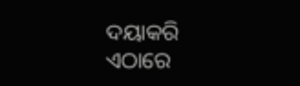ଦୟାକରି ଏଠାରେ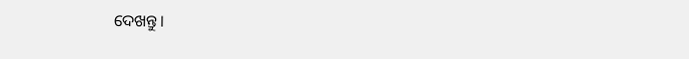ଦେଖନ୍ତୁ।